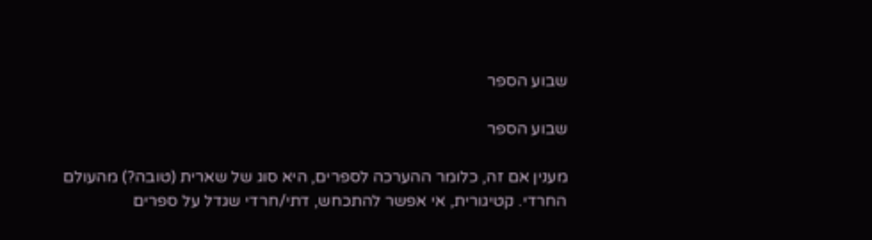שבוע הספר

שבוע הספר

מענין אם זה, כלומר ההערכה לספרים, היא סוג של שארית (טובה?) מהעולם החרדי. קטיגורית, אי אפשר להתכחש, דתי/חרדי שגדל על ספרים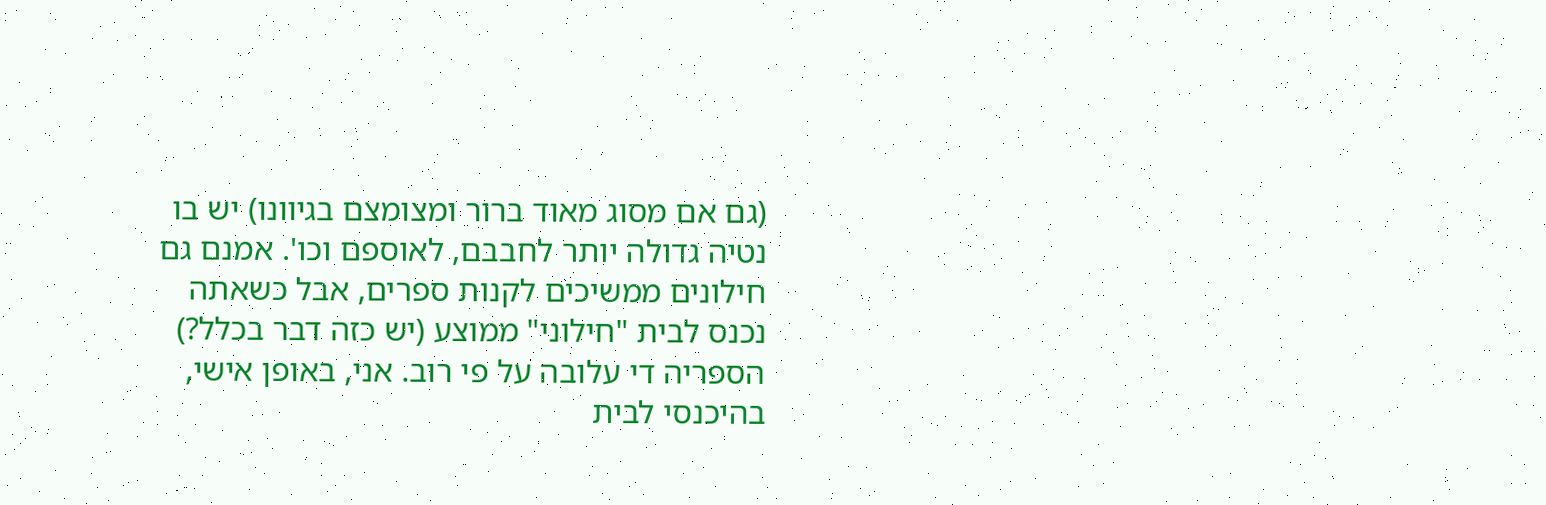(גם אם מסוג מאוד ברור ומצומצם בגיוונו) יש בו נטיה גדולה יותר לחבבם, לאוספם וכו'. אמנם גם חילונים ממשיכים לקנות ספרים, אבל כשאתה נכנס לבית "חילוני" ממוצע (יש כזה דבר בכלל?) הספריה די עלובה על פי רוב. אני, באופן אישי, בהיכנסי לבית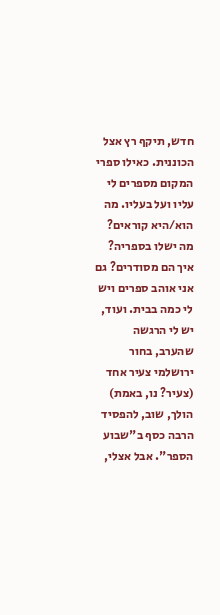חדש, תיקף רץ אצל הכוננית. כאילו ספרי המקום מספרים לי עליו ועל בעליו. מה הוא/היא קוראים? מה ישלו בספריה? איך הם מסודרים? גם אני אוהב ספרים ויש לי כמה בבית. ועוד, יש לי הרגשה שהערב, בחור ירושלמי צעיר אחד (צעיר? נו, באמת) הולך, שוב, להפסיד הרבה כסף ב"שבוע הספר". אבל אצלי,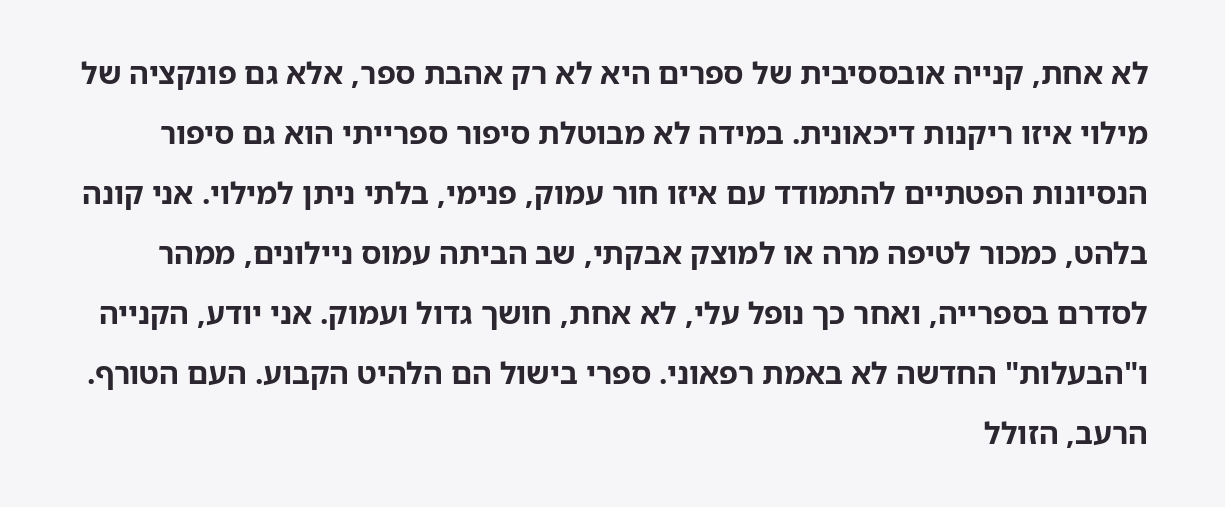לא אחת, קנייה אובססיבית של ספרים היא לא רק אהבת ספר, אלא גם פונקציה של מילוי איזו ריקנות דיכאונית. במידה לא מבוטלת סיפור ספרייתי הוא גם סיפור הנסיונות הפטתיים להתמודד עם איזו חור עמוק, פנימי, בלתי ניתן למילוי. אני קונה בלהט, כמכור לטיפה מרה או למוצק אבקתי, שב הביתה עמוס ניילונים, ממהר לסדרם בספרייה, ואחר כך נופל עלי, לא אחת, חושך גדול ועמוק. אני יודע, הקנייה ו"הבעלות" החדשה לא באמת רפאוני. ספרי בישול הם הלהיט הקבוע. העם הטורף. הרעב, הזולל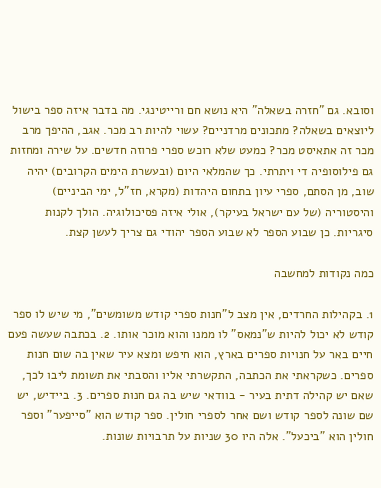וסובא. גם "חזרה בשאלה" היא נושא חם ורייטינגי. מה בדבר איזה ספר בישול ליוצאים בשאלה? מתכונים מרדניים? עשוי להיות רב מכר. אגב, ההיפך מרב מכר זה אתאיסט מכר? כמעט שלא רוכש ספרי פרוזה חדשים. על שירה ומחזות גם פילוסופיה די ויתרתי. כך שהמלאי היום (ובעשרת הימים הקרובים) יהיה שוב, מן הסתם, ספרי עיון בתחום היהדות (מקרא, חז"ל, ימי הביניים) והיסטוריה (של עם ישראל בעיקר), אולי איזה פסיכולוגיה. הולך לקנות סיגריות. כן שבוע הספר לא שבוע הספר יהודי גם צריך לעשן קצת.

כמה נקודות למחשבה

1. בקהילות החרדים, אין מצב ל"חנות ספרי קודש משומשים", מי שיש לו ספר קודש לא יכול להיות ש"נמאס" לו ממנו והוא מוכר אותו. 2. בכתבה שעשה פעם חיים באר על חנויות ספרים בארץ, הוא חיפש ומצא עיר שאין בה שום חנות ספרים. כשקראתי את הכתבה, התקשרתי אליו והסבתי את תשומת ליבו לכך, שאם יש קהילה דתית בעיר - בוודאי שיש בה גם חנות ספרים. 3. ביידיש, יש שם שונה לספר קודש ושם אחר לספרי חולין. ספר קודש הוא "סייפער" וספר חולין הוא "ביכעל". אלה היו 30 שניות על תרבויות שונות.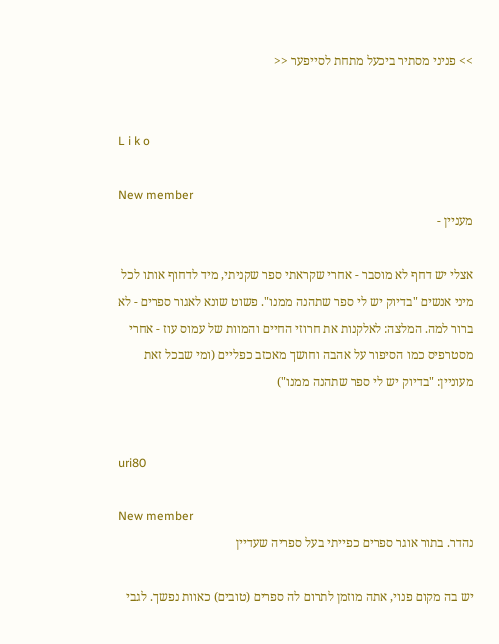>> פניני מסתיר ביכעל מתחת לסייפער <<


L i k o

New member
מעניין -

אצלי יש דחף לא מוסבר - אחרי שקראתי ספר שקניתי, מיד לדחוף אותו לכל מיני אנשים "בדיוק יש לי ספר שתהנה ממנו". פשוט שונא לאגור ספרים - לא ברור למה. המלצה: לאלקנות את חרוזי החיים והמוות של עמוס עוז - אחרי מסטרפיס כמו הסיפור על אהבה וחושך מאכזב כפליים (ומי שבכל זאת מעוניין: "בדיוק יש לי ספר שתהנה ממנו")


uri80

New member
נהדר. בתור אוגר ספרים כפייתי בעל ספריה שעדיין

יש בה מקום פנוי, אתה מוזמן לתרום לה ספרים (טובים) כאוות נפשך. לגבי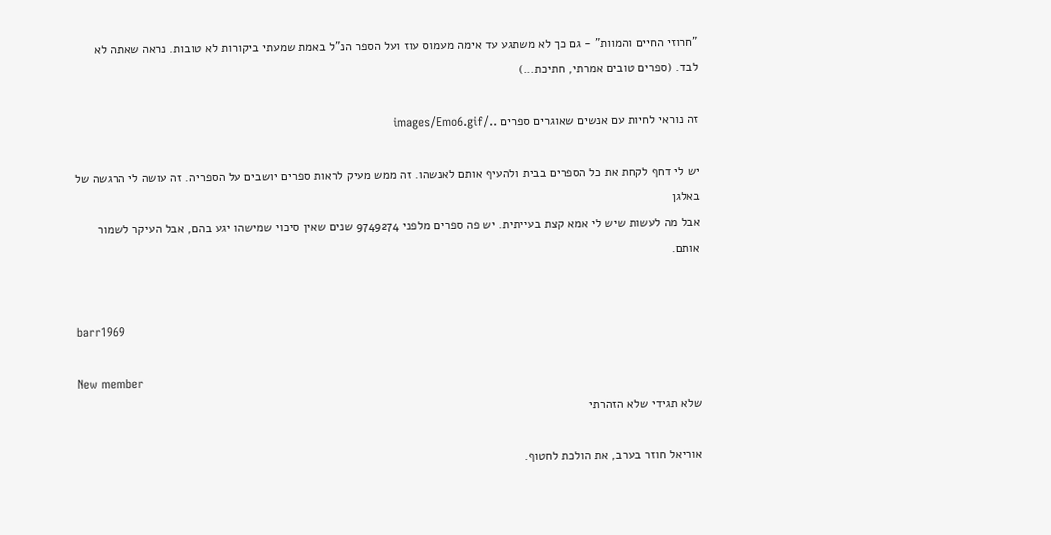"חרוזי החיים והמוות" - גם כך לא משתגע עד אימה מעמוס עוז ועל הספר הנ"ל באמת שמעתי ביקורות לא טובות. נראה שאתה לא לבד. (ספרים טובים אמרתי, חתיכת...)

זה נוראי לחיות עם אנשים שאוגרים ספרים ../images/Emo6.gif

יש לי דחף לקחת את כל הספרים בבית ולהעיף אותם לאנשהו. זה ממש מעיק לראות ספרים יושבים על הספריה. זה עושה לי הרגשה של באלגן
אבל מה לעשות שיש לי אמא קצת בעייתית. יש פה ספרים מלפני 9749274 שנים שאין סיכוי שמישהו יגע בהם, אבל העיקר לשמור אותם.


barr1969

New member
שלא תגידי שלא הזהרתי

אוריאל חוזר בערב, את הולכת לחטוף.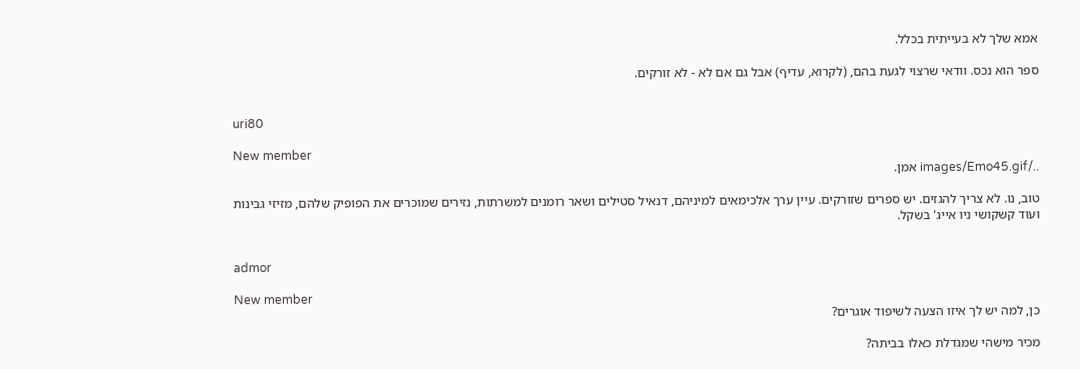אמא שלך לא בעייתית בכלל.

ספר הוא נכס. וודאי שרצוי לגעת בהם, (לקרוא, עדיף) אבל גם אם לא - לא זורקים.


uri80

New member
../images/Emo45.gif אמן.

טוב, נו. לא צריך להגזים. יש ספרים שזורקים. עיין ערך אלכימאים למיניהם, דנאיל סטילים ושאר רומנים למשרתות, נזירים שמוכרים את הפופיק שלהם, מזיזי גבינות ועוד קשקושי ניו אייג' בשקל.


admor

New member
כן, למה יש לך איזו הצעה לשיפוד אוגרים?

מכיר מישהי שמגדלת כאלו בביתה?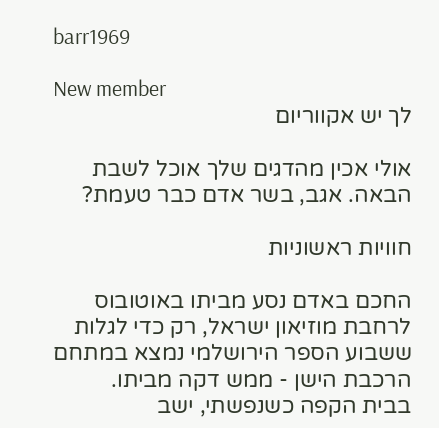barr1969

New member
לך יש אקווריום

אולי אכין מהדגים שלך אוכל לשבת הבאה. אגב, בשר אדם כבר טעמת?

חוויות ראשוניות

החכם באדם נסע מביתו באוטובוס לרחבת מוזיאון ישראל, רק כדי לגלות ששבוע הספר הירושלמי נמצא במתחם הרכבת הישן - ממש דקה מביתו.
בבית הקפה כשנפשתי, ישב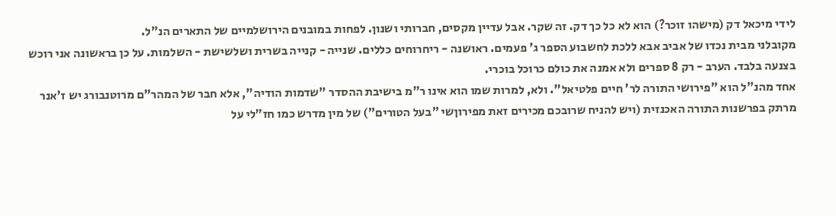לידי מיכאל דק (מישהו זוכר?) הוא לא כל כך דק. זה שקר. אבל עדיין מקסים, חברותי ושנון. לפחות במובנים הירושלמיים של התארים הנ"ל.
מקובלני מבית נכדו של אביב אבא ללכת לחשבוע הספר ג' פעמים. ראושנה - ריחרוחים כללים. שנייה - קנייה בשרית ושלשישת - השלמות. על כן בראשונה אני רוכש בצנעה בלבד. הערב - רק 8 ספרים ולא אמנה את כולם כרוכל בוכרי.
אחד מהנ"ל הוא "פירושי התורה לר' חיים פלטיאל". ולא, למרות שמו הוא אינו ר"מ בישיבת ההסדר "שדמות הודיה", אלא חבר של המהר"ם מרוטנבורג יש ז'אנר מרתק בפרשנות התורה האכנזית (ויש להניח שרובכם מכירים זאת מפירוןשי "בעל הטורים") של מין מדרש כמו חז"לי על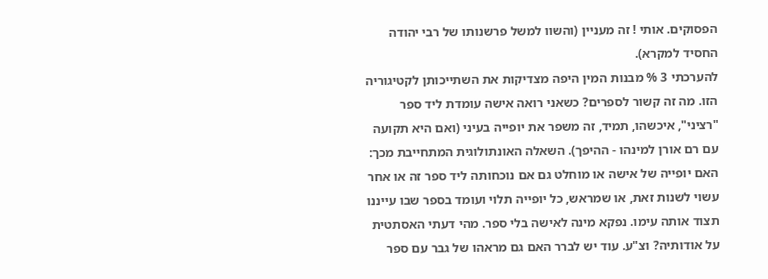הפסוקים. אותי ! זה מעניין (והשוו למשל פרשנותו של רבי יהודה החסיד למקרא).
להערכתי 3 % מבנות המין היפה מצדיקות את השתייכותן לקטיגוריה הזו. מה זה קשור לספרים? כשאני רואה אישה עומדת ליד ספר "רציני", איכשהו, תמיד, זה משפר את יופייה בעיני (ואם היא תקועה עם רם אורן למינהו - ההיפך). השאלה האונתולוגית המתחייבת מכך: האם יופייה של אישה או מוחלט גם אם נוכחותה ליד ספר זה או אחר עשוי לשנות זאת, או שמראש, כל יופייה תלוי ועומד בספר שבו עייננו תצוד אותה עימו. נפקא מינה לאישה בלי ספר. מהי דעתי האסתטית על אודותיה? וצ"ע. עוד יש לברר האם גם מראהו של גבר עם ספר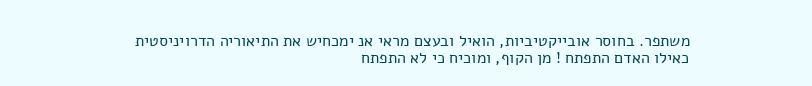משתפר. בחוסר אובייקטיביות, הואיל ובעצם מראי אנ ימכחיש את התיאוריה הדרויניסטית כאילו האדם התפתח ! מן הקוף, ומוכיח כי לא התפתח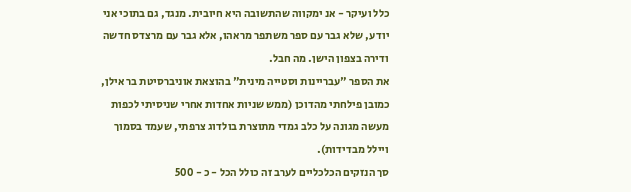כלל ועיקר - אנ ימקווה שהתשובה היא חיובית. מנגד, גם בתוכי אני יודע, שלא גבר עם ספר משתפר מראהו, אלא גבר עם מרצדס חדשה ודירה בצפון הישן. מה חבל.
את הספר "עבריינות וסטייה מינית" בהוצאת אוניברסיטת בר אילן, כמובן פילחתי מהדוכן (ממש שניות אחדות אחרי שניסיתי לכפות מעשה מגונה על כלב גמדי מתוצרת בולדוג צרפתי, שעמד בסמוך ויילל מבדידות).
סך הנזקים הכלכליים לערב זה כולל הכל - כ - 500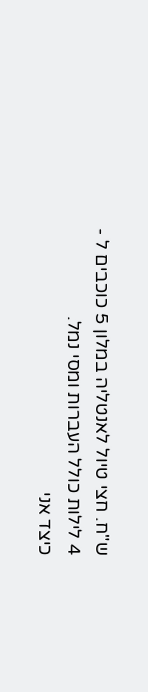ש"ח. חצי טיול לאנטליה במלון 5 כוכבים ל - 4 לילות כולל העברות ומסי נמל.
כיצד אני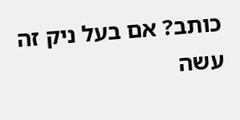כותב? אם בעל ניק זה עשה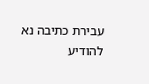עבירת כתיבה נא להודיע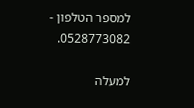למספר הטלפון - 0528773082.

למעלה